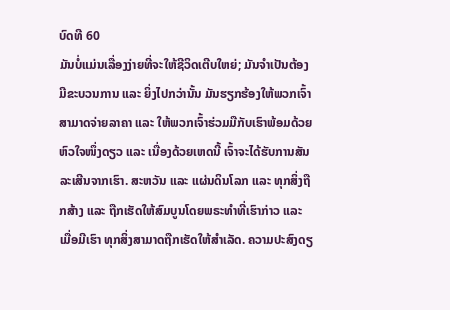ບົດທີ 60
ມັນບໍ່ແມ່ນເລື່ອງງ່າຍທີ່ຈະໃຫ້ຊີວິດເຕີບໃຫຍ່; ມັນຈຳເປັນຕ້ອງມີຂະບວນການ ແລະ ຍິ່ງໄປກວ່ານັ້ນ ມັນຮຽກຮ້ອງໃຫ້ພວກເຈົ້າສາມາດຈ່າຍລາຄາ ແລະ ໃຫ້ພວກເຈົ້າຮ່ວມມືກັບເຮົາພ້ອມດ້ວຍຫົວໃຈໜຶ່ງດຽວ ແລະ ເນື່ອງດ້ວຍເຫດນີ້ ເຈົ້າຈະໄດ້ຮັບການສັນລະເສີນຈາກເຮົາ. ສະຫວັນ ແລະ ແຜ່ນດິນໂລກ ແລະ ທຸກສິ່ງຖືກສ້າງ ແລະ ຖືກເຮັດໃຫ້ສົມບູນໂດຍພຣະທຳທີ່ເຮົາກ່າວ ແລະ ເມື່ອມີເຮົາ ທຸກສິ່ງສາມາດຖືກເຮັດໃຫ້ສຳເລັດ. ຄວາມປະສົງດຽ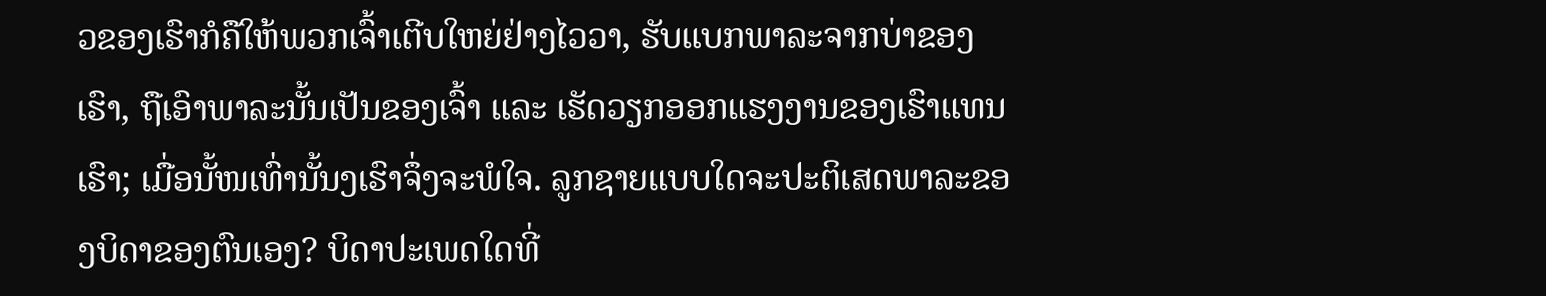ວຂອງເຮົາກໍຄືໃຫ້ພວກເຈົ້າເຕີບໃຫຍ່ຢ່າງໄວວາ, ຮັບແບກພາລະຈາກບ່າຂອງເຮົາ, ຖືເອົາພາລະນັ້ນເປັນຂອງເຈົ້າ ແລະ ເຮັດວຽກອອກແຮງງານຂອງເຮົາແທນເຮົາ; ເມື່ອນັ້ໜເທົ່ານັ້ນງເຮົາຈຶ່ງຈະພໍໃຈ. ລູກຊາຍແບບໃດຈະປະຕິເສດພາລະຂອງບິດາຂອງຕົນເອງ? ບິດາປະເພດໃດທີ່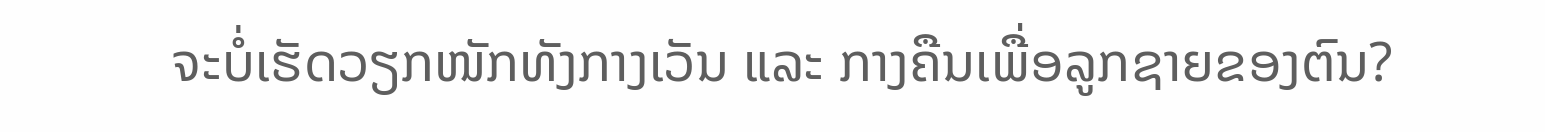ຈະບໍ່ເຮັດວຽກໜັກທັງກາງເວັນ ແລະ ກາງຄືນເພື່ອລູກຊາຍຂອງຕົນ?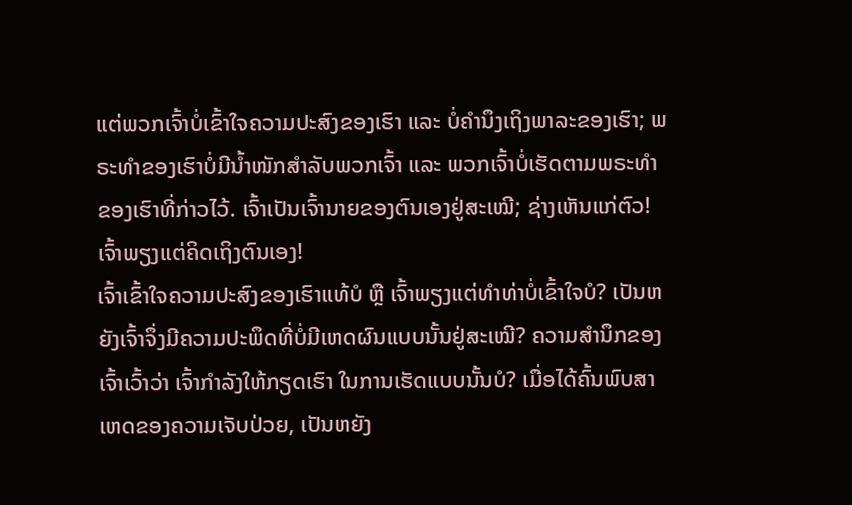ແຕ່ພວກເຈົ້າບໍ່ເຂົ້າໃຈຄວາມປະສົງຂອງເຮົາ ແລະ ບໍ່ຄຳນຶງເຖິງພາລະຂອງເຮົາ; ພຣະທຳຂອງເຮົາບໍ່ມີນໍ້າໜັກສໍາລັບພວກເຈົ້າ ແລະ ພວກເຈົ້າບໍ່ເຮັດຕາມພຣະທຳຂອງເຮົາທີ່ກ່າວໄວ້. ເຈົ້າເປັນເຈົ້ານາຍຂອງຕົນເອງຢູ່ສະເໝີ; ຊ່າງເຫັນແກ່ຕົວ! ເຈົ້າພຽງແຕ່ຄິດເຖິງຕົນເອງ!
ເຈົ້າເຂົ້າໃຈຄວາມປະສົງຂອງເຮົາແທ້ບໍ ຫຼື ເຈົ້າພຽງແຕ່ທຳທ່າບໍ່ເຂົ້າໃຈບໍ? ເປັນຫຍັງເຈົ້າຈຶ່ງມີຄວາມປະພຶດທີ່ບໍ່ມີເຫດຜົນແບບນັ້ນຢູ່ສະເໝີ? ຄວາມສຳນຶກຂອງເຈົ້າເວົ້າວ່າ ເຈົ້າກຳລັງໃຫ້ກຽດເຮົາ ໃນການເຮັດແບບນັ້ນບໍ? ເມື່ອໄດ້ຄົ້ນພົບສາເຫດຂອງຄວາມເຈັບປ່ວຍ, ເປັນຫຍັງ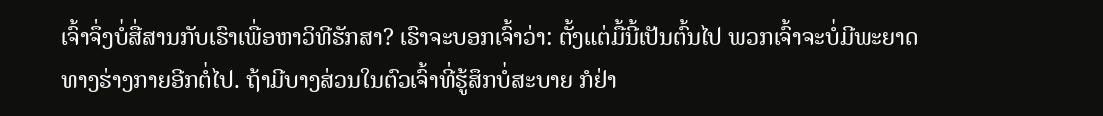ເຈົ້າຈຶ່ງບໍ່ສື່ສານກັບເຮົາເພື່ອຫາວິທີຮັກສາ? ເຮົາຈະບອກເຈົ້າວ່າ: ຕັ້ງແຕ່ມື້ນີ້ເປັນຕົ້ນໄປ ພວກເຈົ້າຈະບໍ່ມີພະຍາດທາງຮ່າງກາຍອີກຕໍ່ໄປ. ຖ້າມີບາງສ່ວນໃນຕົວເຈົ້າທີ່ຮູ້ສຶກບໍ່ສະບາຍ ກໍຢ່າ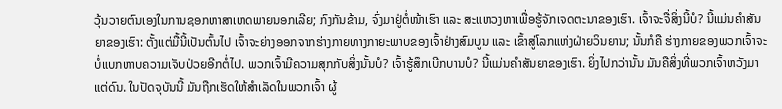ວຸ້ນວາຍຕົນເອງໃນການຊອກຫາສາເຫດພາຍນອກເລີຍ; ກົງກັນຂ້າມ, ຈົ່ງມາຢູ່ຕໍ່ໜ້າເຮົາ ແລະ ສະແຫວງຫາເພື່ອຮູ້ຈັກເຈດຕະນາຂອງເຮົາ. ເຈົ້າຈະຈື່ສິ່ງນີ້ບໍ? ນີ້ແມ່ນຄຳສັນຍາຂອງເຮົາ: ຕັ້ງແຕ່ມື້ນີ້ເປັນຕົ້ນໄປ ເຈົ້າຈະຍ່າງອອກຈາກຮ່າງກາຍທາງກາຍະພາບຂອງເຈົ້າຢ່າງສົມບູນ ແລະ ເຂົ້າສູ່ໂລກແຫ່ງຝ່າຍວິນຍານ; ນັ້ນກໍຄື ຮ່າງກາຍຂອງພວກເຈົ້າຈະບໍ່ແບກຫາບຄວາມເຈັບປ່ວຍອີກຕໍ່ໄປ. ພວກເຈົ້າມີຄວາມສຸກກັບສິ່ງນັ້ນບໍ? ເຈົ້າຮູ້ສຶກເບີກບານບໍ? ນີ້ແມ່ນຄຳສັນຍາຂອງເຮົາ. ຍິ່ງໄປກວ່ານັ້ນ ມັນຄືສິ່ງທີ່ພວກເຈົ້າຫວັງມາແຕ່ດົນ. ໃນປັດຈຸບັນນີ້ ມັນຖືກເຮັດໃຫ້ສຳເລັດໃນພວກເຈົ້າ ຜູ້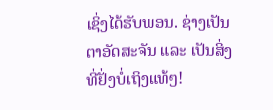ເຊິ່ງໄດ້ຮັບພອນ. ຊ່າງເປັນຕາອັດສະຈັນ ແລະ ເປັນສິ່ງທີ່ຢັ່ງບໍ່ເຖິງແທ້ໆ!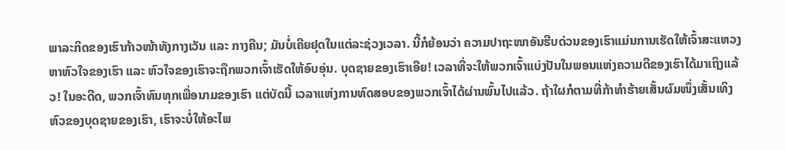ພາລະກິດຂອງເຮົາກ້າວໜ້າທັງກາງເວັນ ແລະ ກາງຄືນ; ມັນບໍ່ເຄີຍຢຸດໃນແຕ່ລະຊ່ວງເວລາ. ນີ້ກໍຍ້ອນວ່າ ຄວາມປາຖະໜາອັນຮີບດ່ວນຂອງເຮົາແມ່ນການເຮັດໃຫ້ເຈົ້າສະແຫວງຫາຫົວໃຈຂອງເຮົາ ແລະ ຫົວໃຈຂອງເຮົາຈະຖືກພວກເຈົ້າເຮັດໃຫ້ອົບອຸ່ນ. ບຸດຊາຍຂອງເຮົາເອີຍ! ເວລາທີ່ຈະໃຫ້ພວກເຈົ້າແບ່ງປັນໃນພອນແຫ່ງຄວາມດີຂອງເຮົາໄດ້ມາເຖິງແລ້ວ! ໃນອະດີດ, ພວກເຈົ້າທົນທຸກເພື່ອນາມຂອງເຮົາ ແຕ່ບັດນີ້ ເວລາແຫ່ງການທົດສອບຂອງພວກເຈົ້າໄດ້ຜ່ານພົ້ນໄປແລ້ວ. ຖ້າໃຜກໍຕາມທີ່ກ້າທຳຮ້າຍເສັ້ນຜົມໜຶ່ງເສັ້ນເທິງຫົວຂອງບຸດຊາຍຂອງເຮົາ, ເຮົາຈະບໍ່ໃຫ້ອະໄພ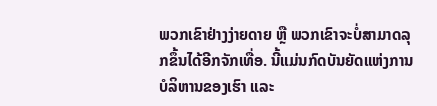ພວກເຂົາຢ່າງງ່າຍດາຍ ຫຼື ພວກເຂົາຈະບໍ່ສາມາດລຸກຂຶ້ນໄດ້ອີກຈັກເທື່ອ. ນີ້ແມ່ນກົດບັນຍັດແຫ່ງການບໍລິຫານຂອງເຮົາ ແລະ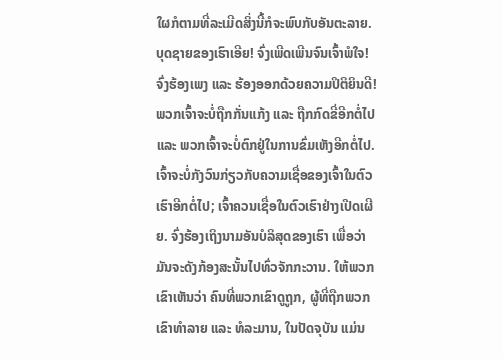ໃຜກໍຕາມທີ່ລະເມີດສິ່ງນີ້ກໍຈະພົບກັບອັນຕະລາຍ. ບຸດຊາຍຂອງເຮົາເອີຍ! ຈົ່ງເພີດເພີນຈົນເຈົ້າພໍໃຈ! ຈົ່ງຮ້ອງເພງ ແລະ ຮ້ອງອອກດ້ວຍຄວາມປິຕິຍິນດີ! ພວກເຈົ້າຈະບໍ່ຖືກກັ່ນແກ້ງ ແລະ ຖືກກົດຂີ່ອີກຕໍ່ໄປ ແລະ ພວກເຈົ້າຈະບໍ່ຕົກຢູ່ໃນການຂົ່ມເຫັງອີກຕໍ່ໄປ. ເຈົ້າຈະບໍ່ກັງວົນກ່ຽວກັບຄວາມເຊື່ອຂອງເຈົ້າໃນຕົວເຮົາອີກຕໍ່ໄປ; ເຈົ້າຄວນເຊື່ອໃນຕົວເຮົາຢ່າງເປີດເຜີຍ. ຈົ່ງຮ້ອງເຖິງນາມອັນບໍລິສຸດຂອງເຮົາ ເພື່ອວ່າມັນຈະດັງກ້ອງສະນັ້ນໄປທົ່ວຈັກກະວານ. ໃຫ້ພວກເຂົາເຫັນວ່າ ຄົນທີ່ພວກເຂົາດູຖູກ, ຜູ້ທີ່ຖືກພວກເຂົາທຳລາຍ ແລະ ທໍລະມານ, ໃນປັດຈຸບັນ ແມ່ນ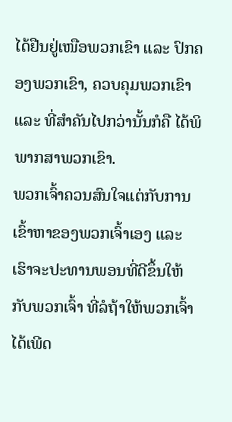ໄດ້ຢືນຢູ່ເໜືອພວກເຂົາ ແລະ ປົກຄອງພວກເຂົາ, ຄວບຄຸມພວກເຂົາ ແລະ ທີ່ສຳຄັນໄປກວ່ານັ້ນກໍຄື ໄດ້ພິພາກສາພວກເຂົາ.
ພວກເຈົ້າຄວນສົນໃຈແຕ່ກັບການເຂົ້າຫາຂອງພວກເຈົ້າເອງ ແລະ ເຮົາຈະປະທານພອນທີ່ດີຂຶ້ນໃຫ້ກັບພວກເຈົ້າ ທີ່ລໍຖ້າໃຫ້ພວກເຈົ້າໄດ້ເພີດ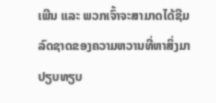ເພີນ ແລະ ພວກເຈົ້າຈະສາມາດໄດ້ຊີມລົດຊາດຂອງຄວາມຫວານທີ່ຫາສິ່ງມາປຽບທຽບ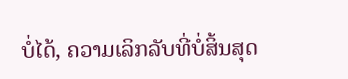ບໍ່ໄດ້, ຄວາມເລິກລັບທີ່ບໍ່ສິ້ນສຸດ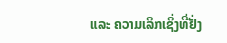ແລະ ຄວາມເລິກເຊິ່ງທີ່ຢັ່ງ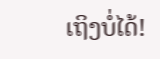ເຖິງບໍ່ໄດ້!